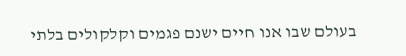בעולם שבו אנו חיים ישנם פגמים וקלקולים בלתי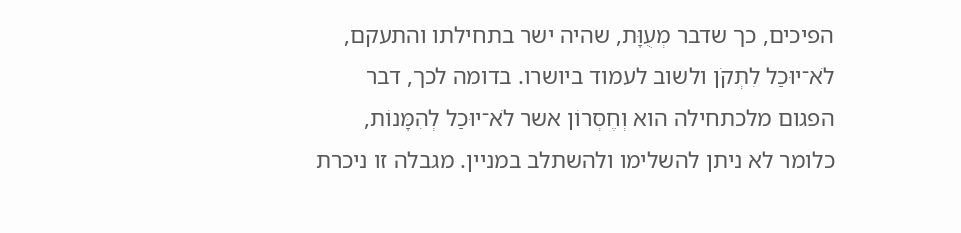הפיכים, כך שדבר מְעֻוָּת, שהיה ישר בתחילתו והתעקם, לֹא־יוּכַל לִתְקֹן ולשוב לעמוד ביושרו. בדומה לכך, דבר הפגום מלכתחילה הוא וְחֶסְרוֹן אשר לֹא־יוּכַל לְהִמָּנוֹת, כלומר לא ניתן להשלימו ולהשתלב במניין. מגבלה זו ניכרת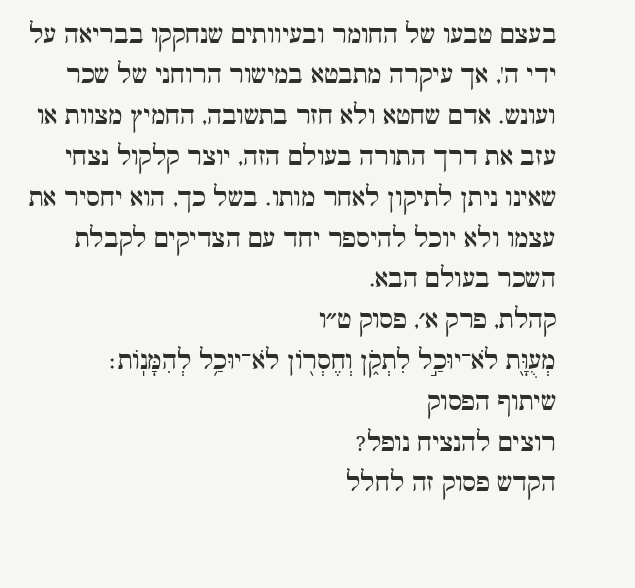בעצם טבעו של החומר ובעיוותים שנחקקו בבריאה על ידי ה', אך עיקרה מתבטא במישור הרוחני של שכר ועונש. אדם שחטא ולא חזר בתשובה, החמיץ מצוות או עזב את דרך התורה בעולם הזה, יוצר קלקול נצחי שאינו ניתן לתיקון לאחר מותו. בשל כך, הוא יחסיר את עצמו ולא יוכל להיספר יחד עם הצדיקים לקבלת השכר בעולם הבא.
קהלת, פרק א׳, פסוק ט״ו
מְעֻוָּ֖ת לֹא־יוּכַ֣ל לִתְקֹ֑ן וְחֶסְר֖וֹן לֹא־יוּכַ֥ל לְהִמָּנֽוֹת׃
שיתוף הפסוק
רוצים להנציח נופל?
הקדש פסוק זה לחלל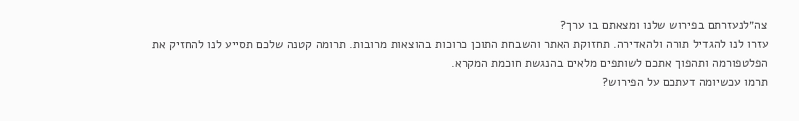צה״לנעזרתם בפירוש שלנו ומצאתם בו ערך?
עזרו לנו להגדיל תורה ולהאדירה. תחזוקת האתר והשבחת התוכן כרוכות בהוצאות מרובות. תרומה קטנה שלכם תסייע לנו להחזיק את הפלטפורמה ותהפוך אתכם לשותפים מלאים בהנגשת חוכמת המקרא.
תרמו עכשיומה דעתכם על הפירוש?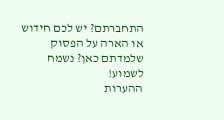התחברתם? יש לכם חידוש או הארה על הפסוק שלמדתם כאן? נשמח לשמוע!
ההערות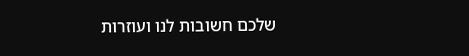שלכם חשובות לנו ועוזרות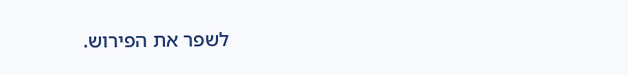לשפר את הפירוש.